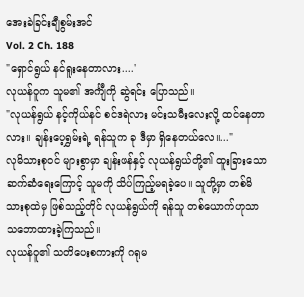အေးခဲခြင်းချီစွမ်းအင်
Vol. 2 Ch. 188
"ရှောင်ရွယ် နင်ရူးနေတာလား....'
လုယန်ဝူက သူမ၏ အင်္ကျီကို ဆွဲရင်း ပြောသည်။
"လုယန်ရွယ် နင့်ကိုယ်နင် စင်ဒရဲလား မင်းသမီးလေးလို့ ထင်နေတာလား။ ချန်းပေ့ရွှမ်းရဲ့ ရန်သူက ခု ဒီမှာ ရှိနေတယ်လေ။..."
လုမိသားစုဝင် များစွာမှာ ချန်းဖန်နှင့် လုယန်ရွယ်တို့၏ ထူးခြားသော ဆက်ဆံရေးကြောင့် သူမကို သိပ်ကြည့်မရခဲ့ပေ။ သူတို့မှာ တစ်မိသားစုထဲမှ ဖြစ်သည့်တိုင် လုယန်ရွယ်ကို ရန်သူ တစ်ယောက်ဟုသာ သဘောထားခဲ့ကြသည်။
လုယန်ဝူ၏ သတိပေးစကားကို ဂရုမ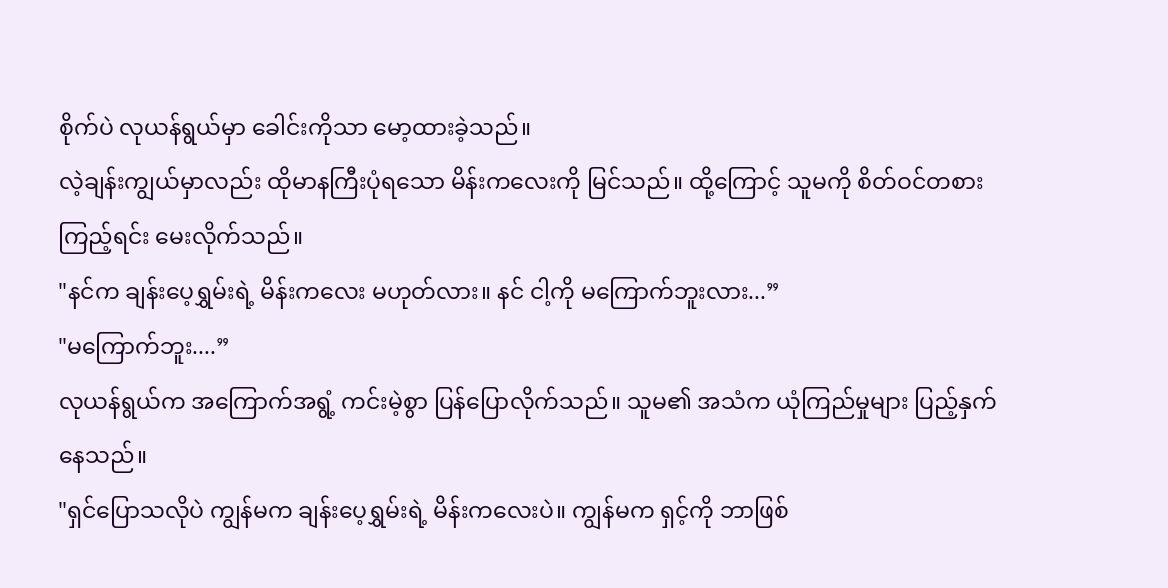စိုက်ပဲ လုယန်ရွယ်မှာ ခေါင်းကိုသာ မော့ထားခဲ့သည်။
လဲ့ချန်းကျွယ်မှာလည်း ထိုမာနကြီးပုံရသော မိန်းကလေးကို မြင်သည်။ ထို့ကြောင့် သူမကို စိတ်ဝင်တစား ကြည့်ရင်း မေးလိုက်သည်။
"နင်က ချန်းပေ့ရွှမ်းရဲ့ မိန်းကလေး မဟုတ်လား။ နင် ငါ့ကို မကြောက်ဘူးလား...”
"မကြောက်ဘူး....”
လုယန်ရွယ်က အကြောက်အရွံ့ ကင်းမဲ့စွာ ပြန်ပြောလိုက်သည်။ သူမ၏ အသံက ယုံကြည်မှုများ ပြည့်နှက်နေသည်။
"ရှင်ပြောသလိုပဲ ကျွန်မက ချန်းပေ့ရွှမ်းရဲ့ မိန်းကလေးပဲ။ ကျွန်မက ရှင့်ကို ဘာဖြစ်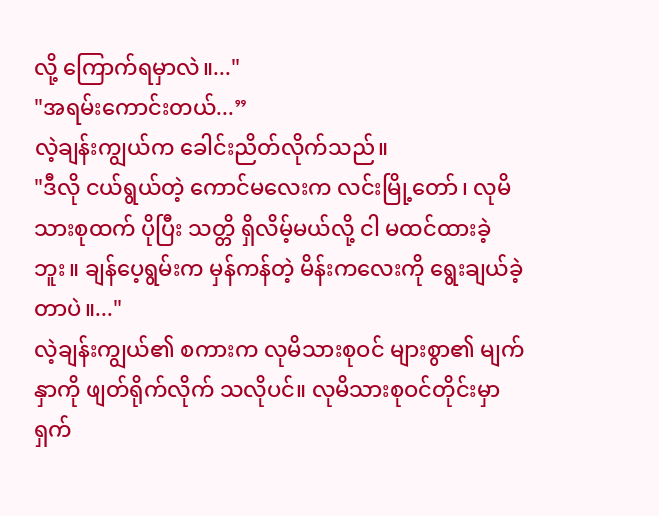လို့ ကြောက်ရမှာလဲ။..."
"အရမ်းကောင်းတယ်...”
လဲ့ချန်းကျွယ်က ခေါင်းညိတ်လိုက်သည်။
"ဒီလို ငယ်ရွယ်တဲ့ ကောင်မလေးက လင်းမြို့တော်၊ လုမိသားစုထက် ပိုပြီး သတ္တိ ရှိလိမ့်မယ်လို့ ငါ မထင်ထားခဲ့ဘူး။ ချန်ပေ့ရွမ်းက မှန်ကန်တဲ့ မိန်းကလေးကို ရွေးချယ်ခဲ့တာပဲ။..."
လဲ့ချန်းကျွယ်၏ စကားက လုမိသားစုဝင် များစွာ၏ မျက်နှာကို ဖျတ်ရိုက်လိုက် သလိုပင်။ လုမိသားစုဝင်တိုင်းမှာ ရှက်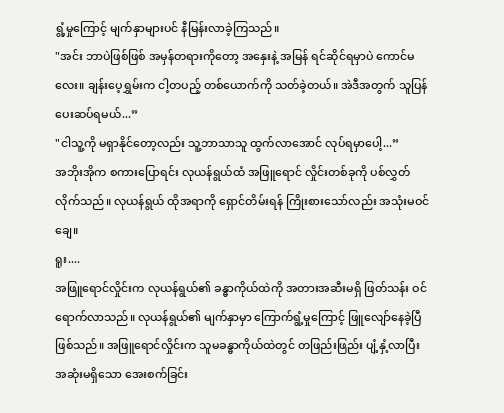ရွံ့မှုကြောင့် မျက်နှာများပင် နီမြန်းလာခဲ့ကြသည်။
"အင်း ဘာပဲဖြစ်ဖြစ် အမှန်တရားကိုတော့ အနှေးနဲ့ အမြန် ရင်ဆိုင်ရမှာပဲ ကောင်မလေး။ ချန်းပေ့ရွှမ်းက ငါ့တပည့် တစ်ယောက်ကို သတ်ခဲ့တယ်။ အဲဒီအတွက် သူပြန်ပေးဆပ်ရမယ်...”
"ငါသူ့ကို မရှာနိုင်တော့လည်း သူ့ဘာသာသူ ထွက်လာအောင် လုပ်ရမှာပေါ့...”
အဘိုးအိုက စကားပြောရင်း လုယန်ရွယ်ထံ အဖြူရောင် လှိုင်းတစ်ခုကို ပစ်လွှတ်လိုက်သည်။ လုယန်ရွယ် ထိုအရာကို ရှောင်တိမ်းရန် ကြိုးစားသော်လည်း အသုံးမဝင်ချေ။
ရူး....
အဖြူရောင်လှိုင်းက လုယန်ရွယ်၏ ခန္ဓာကိုယ်ထဲကို အတားအဆီးမရှိ ဖြတ်သန်း ဝင်ရောက်လာသည်။ လုယန်ရွယ်၏ မျက်နှာမှာ ကြောက်ရွံ့မှုကြောင့် ဖြူလျော်နေခဲ့ပြီ ဖြစ်သည်။ အဖြူရောင်လှိုင်းက သူမခန္ဓာကိုယ်ထဲတွင် တဖြည်းဖြည်း ပျံ့နှံ့လာပြီး အဆုံးမရှိသော အေးစက်ခြင်း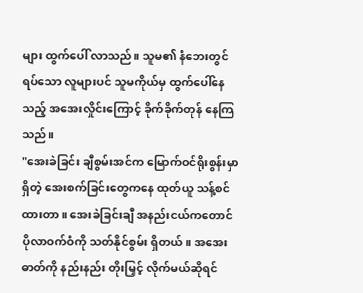များ ထွက်ပေါ် လာသည်။ သူမ၏ နံဘေးတွင် ရပ်သော လူများပင် သူမကိုယ်မှ ထွက်ပေါ်နေသည့် အအေးလှိုင်းကြောင့် ခိုက်ခိုက်တုန် နေကြသည်။
"အေးခဲခြင်း ချီစွမ်းအင်က မြောက်ဝင်ရိုးစွန်းမှာ ရှိတဲ့ အေးစက်ခြင်းတွေကနေ ထုတ်ယူ သန့်စင်ထားတာ။ အေးခဲခြင်းချီ အနည်းငယ်ကတောင် ပိုလာဝက်ဝံကို သတ်နိုင်စွမ်း ရှိတယ်။ အအေးဓာတ်ကို နည်းနည်း တိုးမြှင့် လိုက်မယ်ဆိုရင်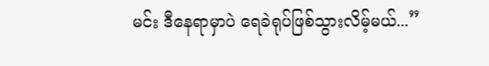မင်း ဒီနေရာမှာပဲ ရေခဲရုပ်ဖြစ်သွားလိမ့်မယ်...”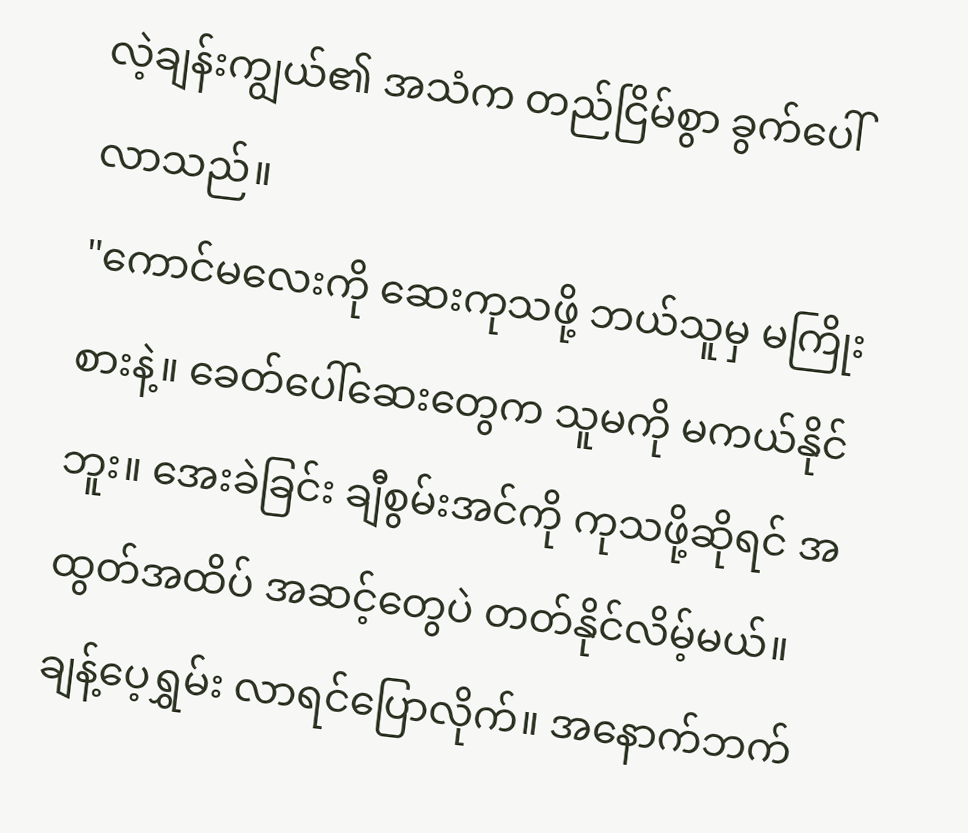လဲ့ချန်းကျွယ်၏ အသံက တည်ငြိမ်စွာ ခွက်ပေါ်လာသည်။
"ကောင်မလေးကို ဆေးကုသဖို့ ဘယ်သူမှ မကြိုးစားနဲ့။ ခေတ်ပေါ်ဆေးတွေက သူမကို မကယ်နိုင်ဘူး။ အေးခဲခြင်း ချီစွမ်းအင်ကို ကုသဖို့ဆိုရင် အထွတ်အထိပ် အဆင့်တွေပဲ တတ်နိုင်လိမ့်မယ်။ ချန့်ပေ့ရွှမ်း လာရင်ပြောလိုက်။ အနောက်ဘက်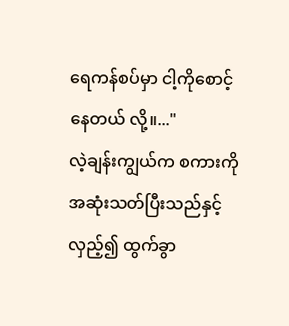ရေကန်စပ်မှာ ငါ့ကိုစောင့်နေတယ် လို့။..."
လဲ့ချန်းကျွယ်က စကားကို အဆုံးသတ်ပြီးသည်နှင့် လှည့်၍ ထွက်ခွာ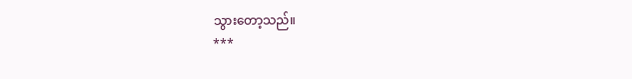သွားတော့သည်။
***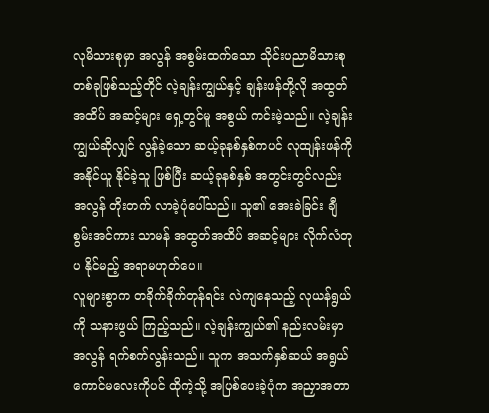လုမိသားစုမှာ အလွန် အစွမ်းထက်သော သိုင်းပညာမိသားစု တစ်ခုဖြစ်သည့်တိုင် လဲ့ချန်းကျွယ်နှင့် ချန်းဖန်တို့လို အထွတ်အထိပ် အဆင့်များ ရှေ့တွင်မူ အစွယ် ကင်းမဲ့သည်။ လဲ့ချန်းကျွယ်ဆိုလျှင် လွန်ခဲ့သော ဆယ့်ခုနစ်နှစ်ကပင် လုထျန်းဖန်ကို အနိုင်ယူ နိုင်ခဲ့သူ ဖြစ်ပြီး ဆယ့်ခုနစ်နှစ် အတွင်းတွင်လည်း အလွန် တိုးတက် လာခဲ့ပုံပေါ်သည်။ သူ၏ အေးခဲခြင်း ချီစွမ်းအင်ကား သာမန် အထွတ်အထိပ် အဆင့်များ လိုက်လံတုပ နိုင်မည့် အရာမဟုတ်ပေ။
လူများစွာက တခိုက်ခိုက်တုန်ရင်း လဲကျနေသည့် လုယန်ရွယ်ကို သနားဖွယ် ကြည့်သည်။ လဲ့ချန်းကျွယ်၏ နည်းလမ်းမှာ အလွန် ရက်စက်လွန်းသည်။ သူက အသက်နှစ်ဆယ် အရွယ် ကောင်မလေးကိုပင် ထိုကဲ့သို့ အပြစ်ပေးခဲ့ပုံက အညှာအတာ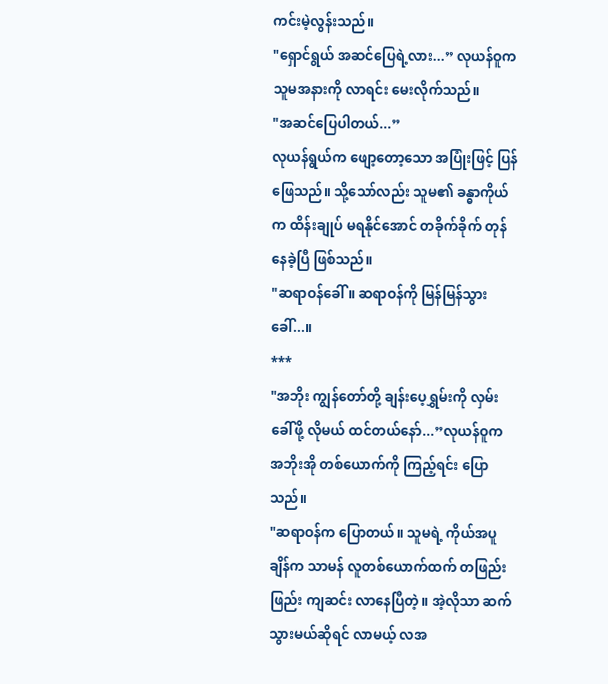ကင်းမဲ့လွန်းသည်။
"ရှောင်ရွယ် အဆင်ပြေရဲ့လား...” လုယန်ဝူက သူမအနားကို လာရင်း မေးလိုက်သည်။
"အဆင်ပြေပါတယ်...”
လုယန်ရွယ်က ဖျော့တော့သော အပြုံးဖြင့် ပြန်ဖြေသည်။ သို့သော်လည်း သူမ၏ ခန္ဓာကိုယ်က ထိန်းချုပ် မရနိုင်အောင် တခိုက်ခိုက် တုန်နေခဲ့ပြီ ဖြစ်သည်။
"ဆရာဝန်ခေါ်။ ဆရာဝန်ကို မြန်မြန်သွားခေါ်...။
***
"အဘိုး ကျွန်တော်တို့ ချန်းပေ့ရွှမ်းကို လှမ်းခေါ်ဖို့ လိုမယ် ထင်တယ်နော်...”လုယန်ဝူက အဘိုးအို တစ်ယောက်ကို ကြည့်ရင်း ပြောသည်။
"ဆရာဝန်က ပြောတယ်။ သူမရဲ့ ကိုယ်အပူချိန်က သာမန် လူတစ်ယောက်ထက် တဖြည်းဖြည်း ကျဆင်း လာနေပြီတဲ့။ အဲ့လိုသာ ဆက်သွားမယ်ဆိုရင် လာမယ့် လအ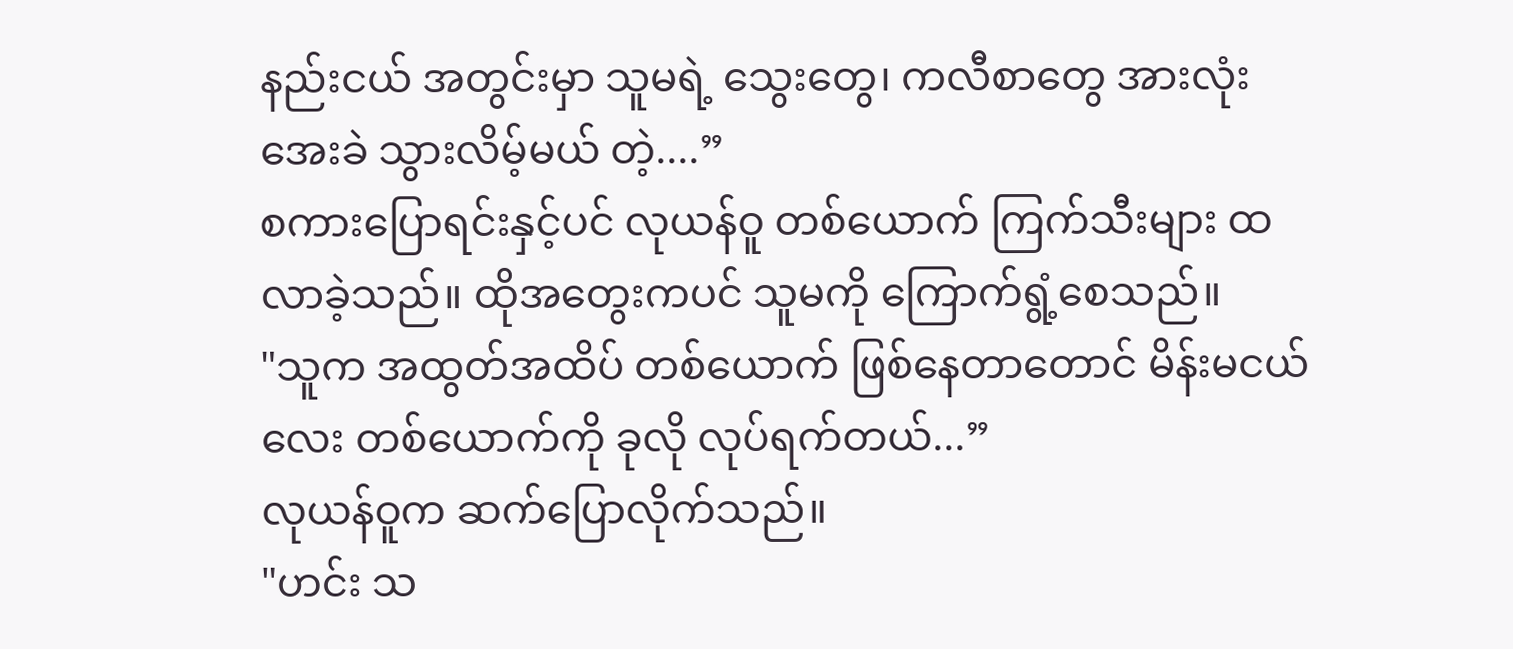နည်းငယ် အတွင်းမှာ သူမရဲ့ သွေးတွေ၊ ကလီစာတွေ အားလုံး အေးခဲ သွားလိမ့်မယ် တဲ့....”
စကားပြောရင်းနှင့်ပင် လုယန်ဝူ တစ်ယောက် ကြက်သီးများ ထလာခဲ့သည်။ ထိုအတွေးကပင် သူမကို ကြောက်ရွံ့စေသည်။
"သူက အထွတ်အထိပ် တစ်ယောက် ဖြစ်နေတာတောင် မိန်းမငယ်လေး တစ်ယောက်ကို ခုလို လုပ်ရက်တယ်...”
လုယန်ဝူက ဆက်ပြောလိုက်သည်။
"ဟင်း သ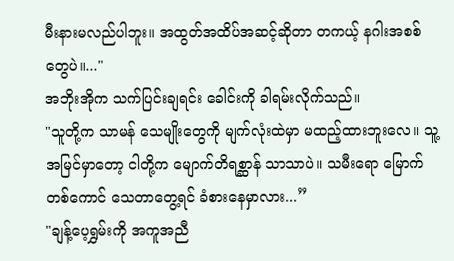မီးနားမလည်ပါဘူး။ အထွတ်အထိပ်အဆင့်ဆိုတာ တကယ့် နဂါးအစစ်တွေပဲ။..."
အဘိုးအိုက သက်ပြင်းချရင်း ခေါင်းကို ခါရမ်းလိုက်သည်။
"သူတို့က သာမန် သေမျိုးတွေကို မျက်လုံးထဲမှာ မထည့်ထားဘူးလေ။ သူ့အမြင်မှာတော့ ငါတို့က မျောက်တိရစ္ဆာန် သာသာပဲ။ သမီးရော မြောက်တစ်ကောင် သေတာတွေ့ရင် ခံစားနေမှာလား...”
"ချန့်ပေ့ရွှမ်းကို အကူအညီ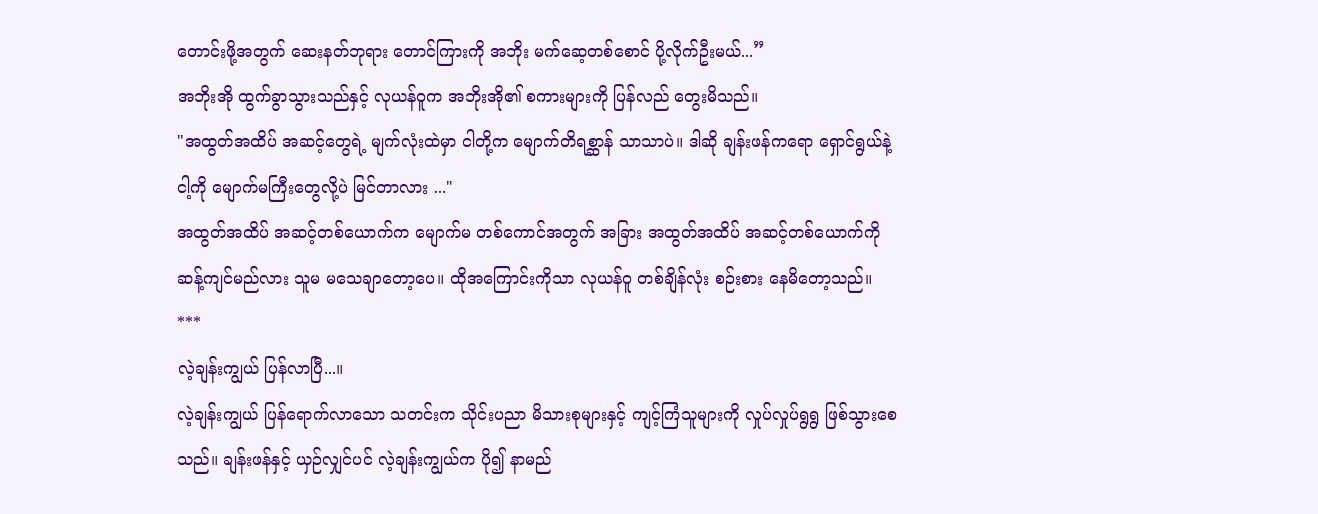တောင်းဖို့အတွက် ဆေးနတ်ဘုရား တောင်ကြားကို အဘိုး မက်ဆေ့တစ်စောင် ပို့လိုက်ဦးမယ်...”
အဘိုးအို ထွက်ခွာသွားသည်နှင့် လုယန်ဝူက အဘိုးအို၏ စကားများကို ပြန်လည် တွေးမိသည်။
"အထွတ်အထိပ် အဆင့်တွေရဲ့ မျက်လုံးထဲမှာ ငါတို့က မျောက်တိရစ္ဆာန် သာသာပဲ။ ဒါဆို ချန်းဖန်ကရော ရှောင်ရွယ်နဲ့ ငါ့ကို မျောက်မကြီးတွေလို့ပဲ မြင်တာလား ..."
အထွတ်အထိပ် အဆင့်တစ်ယောက်က မျောက်မ တစ်ကောင်အတွက် အခြား အထွတ်အထိပ် အဆင့်တစ်ယောက်ကို ဆန့်ကျင်မည်လား သူမ မသေချာတော့ပေ။ ထိုအကြောင်းကိုသာ လုယန်ဝူ တစ်ချိန်လုံး စဉ်းစား နေမိတော့သည်။
***
လဲ့ချန်းကျွယ် ပြန်လာပြီ...။
လဲ့ချန်းကျွယ် ပြန်ရောက်လာသော သတင်းက သိုင်းပညာ မိသားစုများနှင့် ကျင့်ကြံသူများကို လှုပ်လှုပ်ရွရွ ဖြစ်သွားစေသည်။ ချန်းဖန်နှင့် ယှဉ်လျှင်ပင် လဲ့ချန်းကျွယ်က ပို၍ နာမည်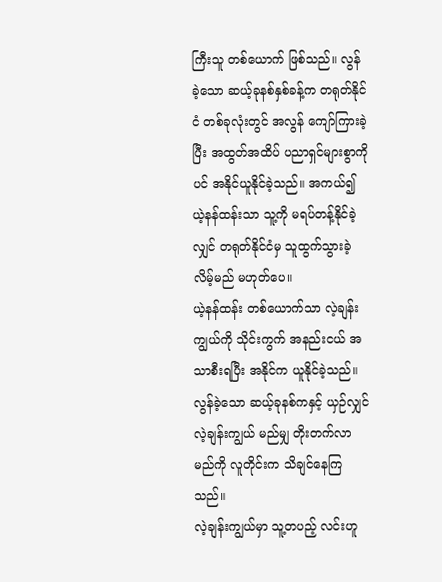ကြီးသူ တစ်ယောက် ဖြစ်သည်။ လွန်ခဲ့သော ဆယ့်ခုနစ်နှစ်ခန့်က တရုတ်နိုင်ငံ တစ်ခုလုံးတွင် အလွန် ကျော်ကြားခဲ့ပြီး အထွတ်အထိပ် ပညာရှင်များစွာကိုပင် အနိုင်ယူနိုင်ခဲ့သည်။ အကယ်၍ ယဲ့နန်ထန်းသာ သူ့ကို မရပ်တန့်နိုင်ခဲ့လျှင် တရုတ်နိုင်ငံမှ သူထွက်သွားခဲ့လိမ့်မည် မဟုတ်ပေ။
ယဲ့နန်ထန်း တစ်ယောက်သာ လဲ့ချန်းကျွယ်ကို သိုင်းကွက် အနည်းငယ် အသာစီးရပြီး အနိုင်က ယူနိုင်ခဲ့သည်။ လွန်ခဲ့သော ဆယ့်ခုနစ်ကနှင့် ယှဉ်လျှင် လဲ့ချန်းကျွယ် မည်မျှ တိုးတက်လာမည်ကို လူတိုင်းက သိချင်နေကြသည်။
လဲ့ချန်းကျွယ်မှာ သူ့တပည့် လင်းဟူ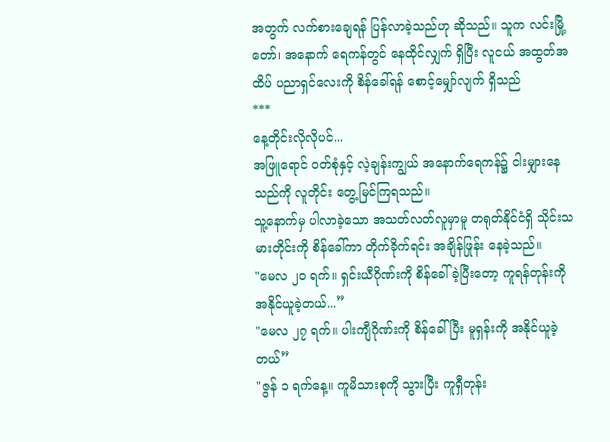အတွက် လက်စားချေရန် ပြန်လာခဲ့သည်ဟု ဆိုသည်။ သူက လင်းမြို့တော်၊ အနောက် ရေကန်တွင် နေထိုင်လျှက် ရှိပြီး လူငယ် အထွတ်အထိပ် ပညာရှင်လေးကို စိန်ခေါ်ရန် စောင့်မျှော်လျက် ရှိသည်
***
နေ့တိုင်းလိုလိုပင်...
အဖြူရောင် ဝတ်စုံနှင့် လဲ့ချန်းကျွယ် အနောက်ရေကန်၌ ငါးမျှားနေသည်ကို လူတိုင်း တွေ့မြင်ကြရသည်။
သူ့နောက်မှ ပါလာခဲ့သော အသတ်လတ်လူမှာမူ တရုတ်နိုင်ငံရှိ သိုင်းသမားတိုင်းကို စိန်ခေါ်ကာ တိုက်ခိုက်ရင်း အချိန်ဖြုန်း နေခဲ့သည်။
"မေလ ၂၀ ရက်။ ရှင်းယီဂိုဏ်းကို စိန်ခေါ်ခဲ့ပြီးတော့ ကူရန်တုန်းကို အနိုင်ယူခဲ့တယ်...”
"မေလ ၂၇ ရက်။ ပါးကျီဂိုဏ်းကို စိန်ခေါ်ပြီး မူရှန်းကို အနိုင်ယူခဲ့တယ်”
"ဇွန် ၁ ရက်နေ့။ ကူမိသားစုကို သွားပြီး ကူရှီတုန်း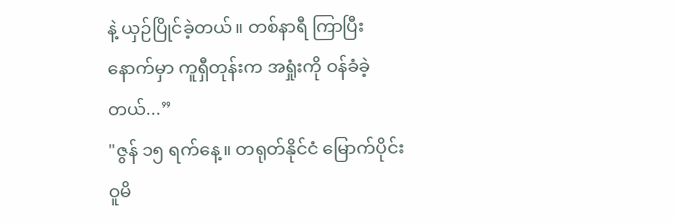နဲ့ ယှဉ်ပြိုင်ခဲ့တယ်။ တစ်နာရီ ကြာပြီးနောက်မှာ ကူရှီတုန်းက အရှုံးကို ဝန်ခံခဲ့တယ်...”
"ဇွန် ၁၅ ရက်နေ့။ တရုတ်နိုင်ငံ မြောက်ပိုင်း ဝူမိ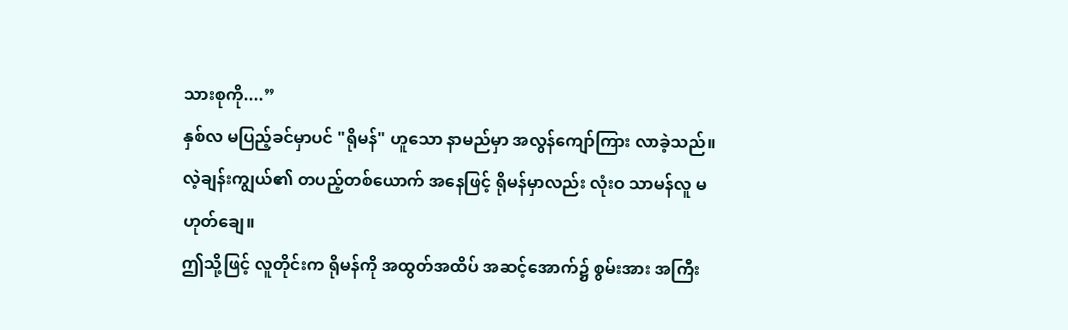သားစုကို....”
နှစ်လ မပြည့်ခင်မှာပင် "ရိုမန်" ဟူသော နာမည်မှာ အလွန်ကျော်ကြား လာခဲ့သည်။ လဲ့ချန်းကျွယ်၏ တပည့်တစ်ယောက် အနေဖြင့် ရိုမန်မှာလည်း လုံးဝ သာမန်လူ မဟုတ်ချေ။
ဤသို့ဖြင့် လူတိုင်းက ရိုမန်ကို အထွတ်အထိပ် အဆင့်အောက်၌ စွမ်းအား အကြီး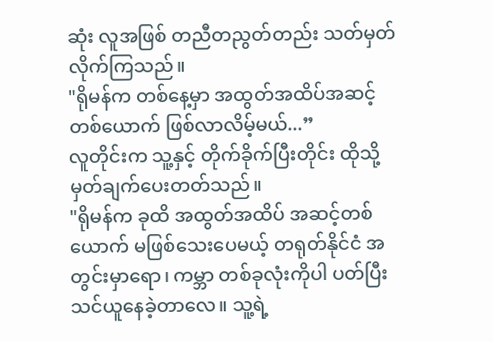ဆုံး လူအဖြစ် တညီတညွတ်တည်း သတ်မှတ်လိုက်ကြသည်။
"ရိုမန်က တစ်နေ့မှာ အထွတ်အထိပ်အဆင့် တစ်ယောက် ဖြစ်လာလိမ့်မယ်...”
လူတိုင်းက သူ့နှင့် တိုက်ခိုက်ပြီးတိုင်း ထိုသို့ မှတ်ချက်ပေးတတ်သည်။
"ရိုမန်က ခုထိ အထွတ်အထိပ် အဆင့်တစ်ယောက် မဖြစ်သေးပေမယ့် တရုတ်နိုင်ငံ အတွင်းမှာရော၊ ကမ္ဘာ တစ်ခုလုံးကိုပါ ပတ်ပြီး သင်ယူနေခဲ့တာလေ။ သူ့ရဲ့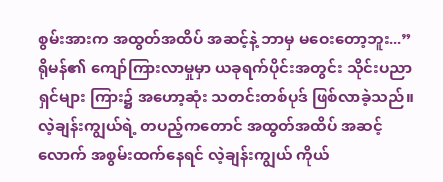စွမ်းအားက အထွတ်အထိပ် အဆင့်နဲ့ ဘာမှ မဝေးတော့ဘူး...”
ရိုမန်၏ ကျော်ကြားလာမှုမှာ ယခုရက်ပိုင်းအတွင်း သိုင်းပညာရှင်များ ကြား၌ အဟော့ဆုံး သတင်းတစ်ပုဒ် ဖြစ်လာခဲ့သည်။
လဲ့ချန်းကျွယ်ရဲ့ တပည့်ကတောင် အထွတ်အထိပ် အဆင့်လောက် အစွမ်းထက်နေရင် လဲ့ချန်းကျွယ် ကိုယ်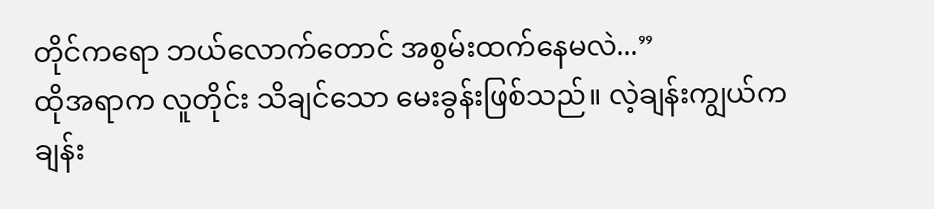တိုင်ကရော ဘယ်လောက်တောင် အစွမ်းထက်နေမလဲ...”
ထိုအရာက လူတိုင်း သိချင်သော မေးခွန်းဖြစ်သည်။ လဲ့ချန်းကျွယ်က ချန်း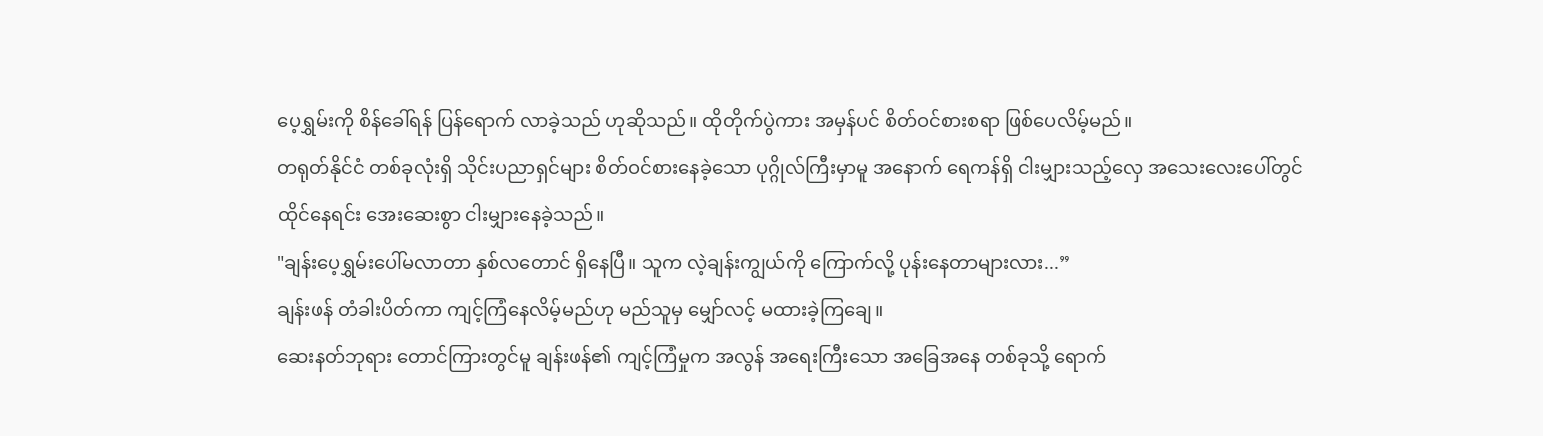ပေ့ရွှမ်းကို စိန်ခေါ်ရန် ပြန်ရောက် လာခဲ့သည် ဟုဆိုသည်။ ထိုတိုက်ပွဲကား အမှန်ပင် စိတ်ဝင်စားစရာ ဖြစ်ပေလိမ့်မည်။
တရုတ်နိုင်ငံ တစ်ခုလုံးရှိ သိုင်းပညာရှင်များ စိတ်ဝင်စားနေခဲ့သော ပုဂ္ဂိုလ်ကြီးမှာမူ အနောက် ရေကန်ရှိ ငါးမျှားသည့်လှေ အသေးလေးပေါ်တွင် ထိုင်နေရင်း အေးဆေးစွာ ငါးမျှားနေခဲ့သည်။
"ချန်းပေ့ရွှမ်းပေါ်မလာတာ နှစ်လတောင် ရှိနေပြီ။ သူက လဲ့ချန်းကျွယ်ကို ကြောက်လို့ ပုန်းနေတာများလား...”
ချန်းဖန် တံခါးပိတ်ကာ ကျင့်ကြံနေလိမ့်မည်ဟု မည်သူမှ မျှော်လင့် မထားခဲ့ကြချေ။
ဆေးနတ်ဘုရား တောင်ကြားတွင်မူ ချန်းဖန်၏ ကျင့်ကြံမှုက အလွန် အရေးကြီးသော အခြေအနေ တစ်ခုသို့ ရောက်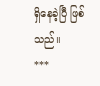ရှိနေခဲ့ပြီ ဖြစ်သည်။
***